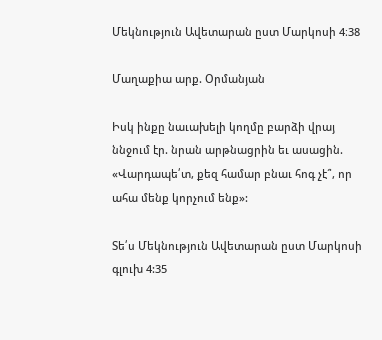Մեկնություն Ավետարան ըստ Մարկոսի 4։38

Մաղաքիա արք. Օրմանյան

Իսկ ինքը նաւախելի կողմը բարձի վրայ ննջում էր. նրան արթնացրին եւ ասացին. «Վարդապե՛տ, քեզ համար բնաւ հոգ չէ՞, որ ահա մենք կորչում ենք»:

Տե՛ս Մեկնություն Ավետարան ըստ Մարկոսի գլուխ 4:35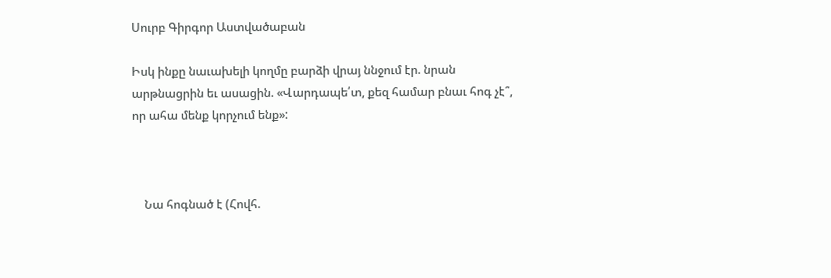Սուրբ Գիրգոր Աստվածաբան

Իսկ ինքը նաւախելի կողմը բարձի վրայ ննջում էր. նրան արթնացրին եւ ասացին. «Վարդապե՛տ, քեզ համար բնաւ հոգ չէ՞, որ ահա մենք կորչում ենք»:



    Նա հոգնած է (Հովհ.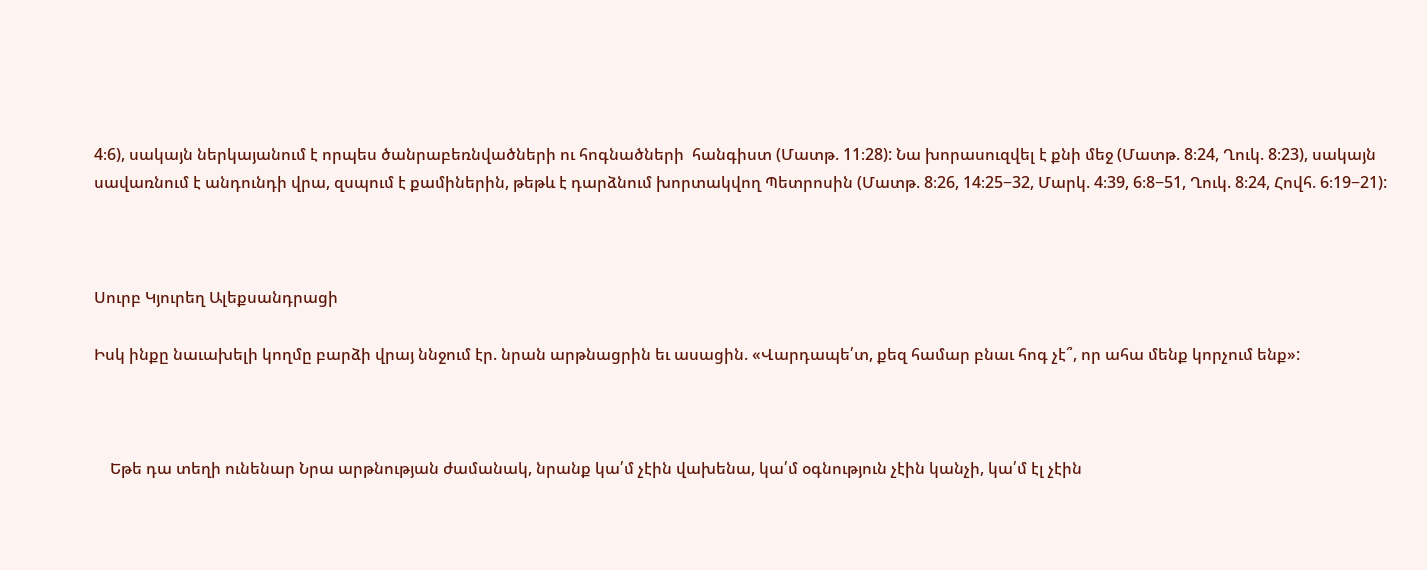4։6), սակայն ներկայանում է որպես ծանրաբեռնվածների ու հոգնածների  հանգիստ (Մատթ. 11։28): Նա խորասուզվել է քնի մեջ (Մատթ. 8։24, Ղուկ. 8։23), սակայն սավառնում է անդունդի վրա, զսպում է քամիներին, թեթև է դարձնում խորտակվող Պետրոսին (Մատթ. 8։26, 14։25−32, Մարկ. 4։39, 6։8−51, Ղուկ. 8։24, Հովհ. 6։19−21):



Սուրբ Կյուրեղ Ալեքսանդրացի

Իսկ ինքը նաւախելի կողմը բարձի վրայ ննջում էր. նրան արթնացրին եւ ասացին. «Վարդապե՛տ, քեզ համար բնաւ հոգ չէ՞, որ ահա մենք կորչում ենք»:



    Եթե դա տեղի ունենար Նրա արթնության ժամանակ, նրանք կա՛մ չէին վախենա, կա՛մ օգնություն չէին կանչի, կա՛մ էլ չէին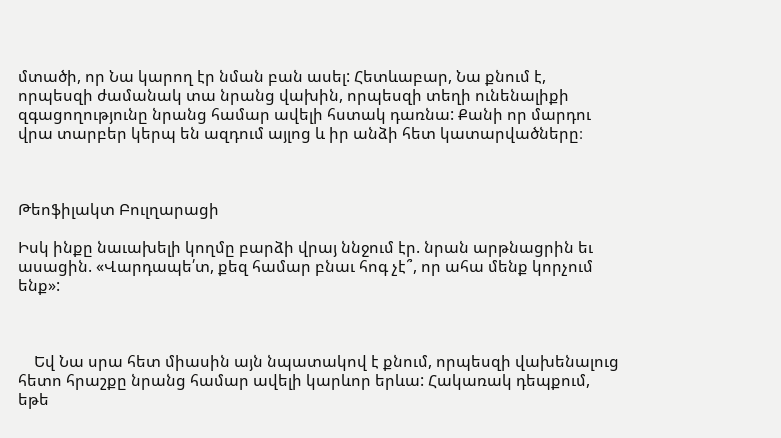մտածի, որ Նա կարող էր նման բան ասել: Հետևաբար, Նա քնում է, որպեսզի ժամանակ տա նրանց վախին, որպեսզի տեղի ունենալիքի զգացողությունը նրանց համար ավելի հստակ դառնա: Քանի որ մարդու վրա տարբեր կերպ են ազդում այլոց և իր անձի հետ կատարվածները։



Թեոֆիլակտ Բուլղարացի

Իսկ ինքը նաւախելի կողմը բարձի վրայ ննջում էր. նրան արթնացրին եւ ասացին. «Վարդապե՛տ, քեզ համար բնաւ հոգ չէ՞, որ ահա մենք կորչում ենք»:



    Եվ Նա սրա հետ միասին այն նպատակով է քնում, որպեսզի վախենալուց հետո հրաշքը նրանց համար ավելի կարևոր երևա: Հակառակ դեպքում, եթե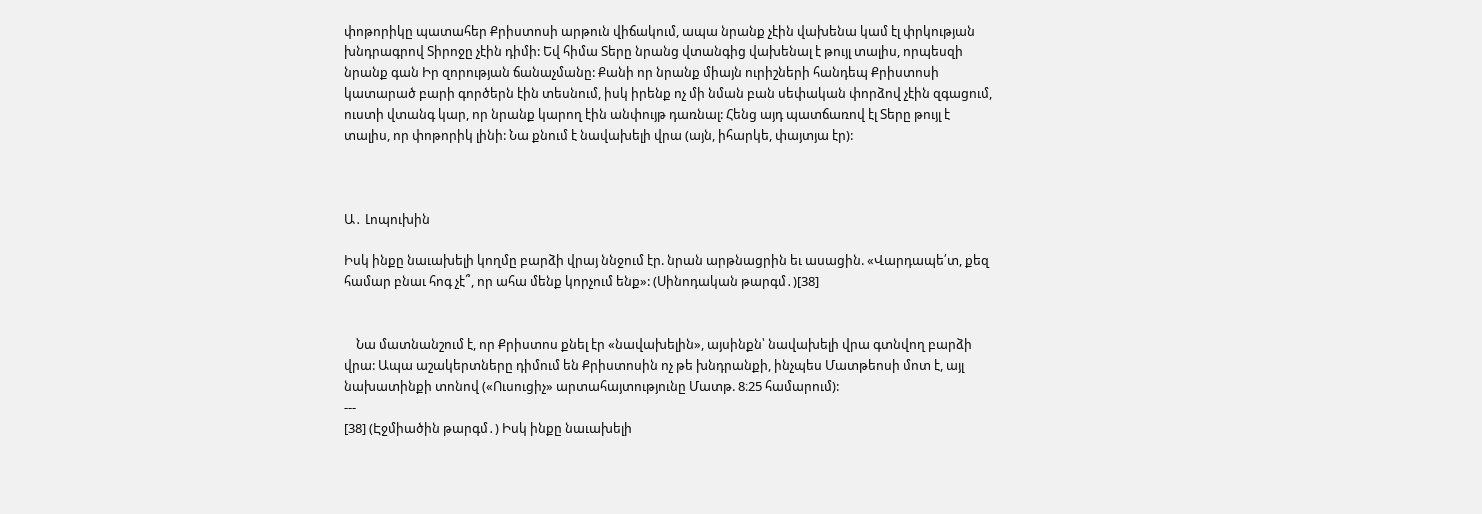փոթորիկը պատահեր Քրիստոսի արթուն վիճակում, ապա նրանք չէին վախենա կամ էլ փրկության խնդրագրով Տիրոջը չէին դիմի: Եվ հիմա Տերը նրանց վտանգից վախենալ է թույլ տալիս, որպեսզի նրանք գան Իր զորության ճանաչմանը: Քանի որ նրանք միայն ուրիշների հանդեպ Քրիստոսի կատարած բարի գործերն էին տեսնում, իսկ իրենք ոչ մի նման բան սեփական փորձով չէին զգացում, ուստի վտանգ կար, որ նրանք կարող էին անփույթ դառնալ: Հենց այդ պատճառով էլ Տերը թույլ է տալիս, որ փոթորիկ լինի: Նա քնում է նավախելի վրա (այն, իհարկե, փայտյա էր):



Ա․ Լոպուխին

Իսկ ինքը նաւախելի կողմը բարձի վրայ ննջում էր. նրան արթնացրին եւ ասացին. «Վարդապե՛տ, քեզ համար բնաւ հոգ չէ՞, որ ահա մենք կորչում ենք»: (Սինոդական թարգմ․)[38]


    Նա մատնանշում է, որ Քրիստոս քնել էր «նավախելին», այսինքն՝ նավախելի վրա գտնվող բարձի վրա: Ապա աշակերտները դիմում են Քրիստոսին ոչ թե խնդրանքի, ինչպես Մատթեոսի մոտ է, այլ նախատինքի տոնով («Ուսուցիչ» արտահայտությունը Մատթ. 8։25 համարում):
---
[38] (Էջմիածին թարգմ․) Իսկ ինքը նաւախելի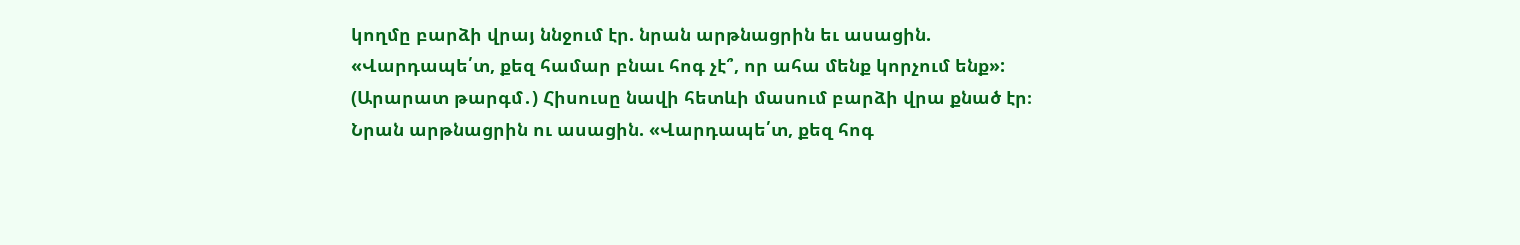կողմը բարձի վրայ ննջում էր. նրան արթնացրին եւ ասացին. «Վարդապե՛տ, քեզ համար բնաւ հոգ չէ՞, որ ահա մենք կորչում ենք»:
(Արարատ թարգմ․) Հիսուսը նավի հետևի մասում բարձի վրա քնած էր։ Նրան արթնացրին ու ասացին. «Վարդապե՛տ, քեզ հոգ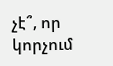չէ՞, որ կորչում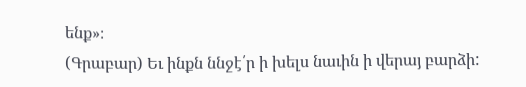ենք»։
(Գրաբար) Եւ ինքն ննջէ՛ր ի խելս նաւին ի վերայ բարձի: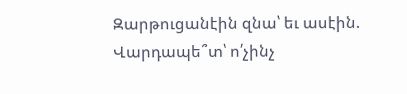Զարթուցանէին զնա՝ եւ ասէին. Վարդապե՞տ՝ ո՛չինչ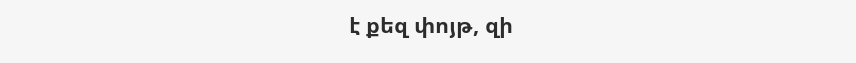է քեզ փոյթ, զի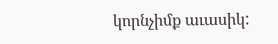կորնչիմք աւասիկ: